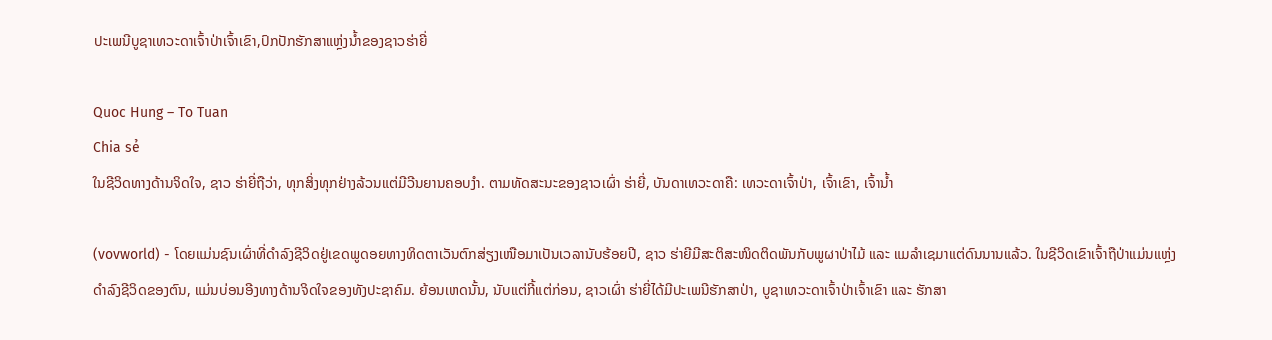ປະເພນີບູຊາເທວະດາເຈົ້າປ່າເຈົ້າເຂົາ,ປົກປັກຮັກສາແຫຼ່ງນ້ຳຂອງຊາວຮ່າຍີ່

Quoc Hung – To Tuan
Chia sẻ
ໃນຊີວິດທາງດ້ານຈິດໃຈ, ຊາວ ຮ່າຍີ່ຖືວ່າ, ທຸກສິ່ງທຸກຢ່າງລ້ວນແຕ່ມີວີນຍານຄອບງຳ. ຕາມທັດສະນະຂອງຊາວເຜົ່າ ຮ່າຍີ່, ບັນດາເທວະດາຄື: ເທວະດາເຈົ້າປ່າ, ເຈົ້າເຂົາ, ເຈົ້ານ້ຳ

(vovworld) - ໂດຍແມ່ນຊົນເຜົ່າທີ່ດຳລົງຊີວິດຢູ່ເຂດພູດອຍທາງທິດຕາເວັນຕົກສ່ຽງເໜືອມາເປັນເວລານັບຮ້ອຍປີ, ຊາວ ຮ່າຍີມີສະຕິສະໜິດຕິດພັນກັບພູຜາປ່າໄມ້ ແລະ ແມລຳເຊມາແຕ່ດົນນານແລ້ວ. ໃນຊີວິດເຂົາເຈົ້າຖືປ່າແມ່ນແຫຼ່ງດຳລົງຊີວິດຂອງຕົນ, ແມ່ນບ່ອນອີງທາງດ້ານຈິດໃຈຂອງທັງປະຊາຄົມ. ຍ້ອນເຫດນັ້ນ, ນັບແຕ່ກີ້ແຕ່ກ່ອນ, ຊາວເຜົ່າ ຮ່າຍີ່ໄດ້ມີປະເພນີຮັກສາປ່າ, ບູຊາເທວະດາເຈົ້າປ່າເຈົ້າເຂົາ ແລະ ຮັກສາ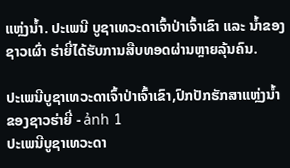ແຫຼ່ງນ້ຳ. ປະເພນີ ບູຊາເທວະດາເຈົ້າປ່າເຈົ້າເຂົາ ແລະ ນ້ຳຂອງຊາວເຜົ່າ ຮ່າຍີ່ໄດ້ຮັບການສືບທອດຜ່ານຫຼາຍລຸ້ນຄົນ.

ປະເພນີບູຊາເທວະດາເຈົ້າປ່າເຈົ້າເຂົາ,ປົກປັກຮັກສາແຫຼ່ງນ້ຳຂອງຊາວຮ່າຍີ່ - ảnh 1
ປະເພນີບູຊາເທວະດາ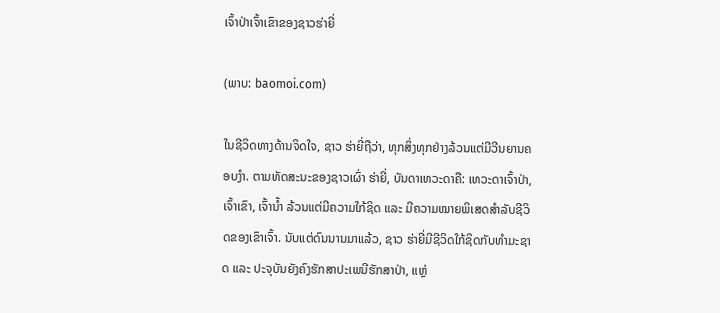ເຈົ້າປ່າເຈົ້າເຂົາຂອງຊາວຮ່າຍີ່

(ພາບ: baomoi.com)

ໃນຊີວິດທາງດ້ານຈິດໃຈ, ຊາວ ຮ່າຍີ່ຖືວ່າ, ທຸກສິ່ງທຸກຢ່າງລ້ວນແຕ່ມີວີນຍານຄອບງຳ. ຕາມທັດສະນະຂອງຊາວເຜົ່າ ຮ່າຍີ່, ບັນດາເທວະດາຄື: ເທວະດາເຈົ້າປ່າ, ເຈົ້າເຂົາ, ເຈົ້ານ້ຳ ລ້ວນແຕ່ມີຄວາມໃກ້ຊິດ ແລະ ມີຄວາມໝາຍພິເສດສຳລັບຊີວິດຂອງເຂົາເຈົ້າ. ນັບແຕ່ດົນນານມາແລ້ວ, ຊາວ ຮ່າຍີ່ມີຊີວິດໃກ້ຊິດກັບທຳມະຊາດ ແລະ ປະຈຸບັນຍັງຄົງຮັກສາປະເພນີຮັກສາປ່າ, ແຫຼ່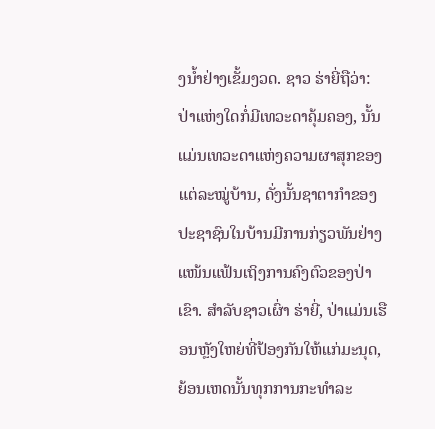ງນ້ຳຢ່າງເຂັ້ມງວດ. ຊາວ ຮ່າຍີ່ຖືວ່າ: ປ່າແຫ່ງໃດກໍ່ມີເທວະດາຄຸ້ມຄອງ, ນັ້ນແມ່ນເທວະດາແຫ່ງຄວາມຜາສຸກຂອງແຕ່ລະໝູ່ບ້ານ, ດັ່ງນັ້ນຊາຕາກຳຂອງປະຊາຊົນໃນບ້ານມີການກ່ຽວພັນຢ່າງແໜ້ນແຟ້ນເຖິງການຄົງຕົວຂອງປ່າເຂົາ. ສຳລັບຊາວເຜົ່າ ຮ່າຍີ່, ປ່າແມ່ນເຮືອນຫຼັງໃຫຍ່ທີ່ປ້ອງກັນໃຫ້ແກ່ມະນຸດ, ຍ້ອນເຫດນັ້ນທຸກການກະທຳລະ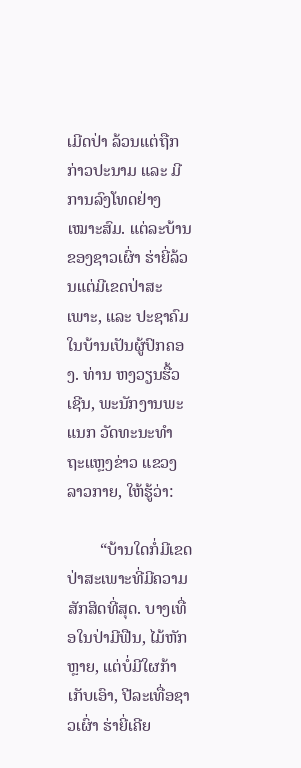ເມີດປ່າ ລ້ວນແຕ່ຖືກກ່າວປະນາມ ແລະ ມີການລົງໂທດຢ່າງເໝາະສົມ. ແຕ່ລະບ້ານຂອງຊາວເຜົ່າ ຮ່າຍີ່ລ້ວນແຕ່ມີເຂດປ່າສະເພາະ, ແລະ ປະຊາຄົມໃນບ້ານເປັນຜູ້ປົກຄອງ. ທ່ານ ຫງວຽນຮື້ວເຊີນ, ພະນັກງານພະແນກ ວັດທະນະທຳ ຖະແຫຼງຂ່າວ ແຂວງ ລາວກາຍ, ໃຫ້ຮູ້ວ່າ:

        “ບ້ານໃດກໍ່ມີເຂດປ່າສະເພາະທີ່ມີຄວາມສັກສິດທີ່ສຸດ. ບາງເທື່ອໃນປ່າມີຟືນ, ໄມ້ຫັກຫຼາຍ, ແຕ່ບໍ່ມີໃຜກ້າເກັບເອົາ, ປີລະເທື່ອຊາວເຜົ່າ ຮ່າຍີ່ເຄີຍ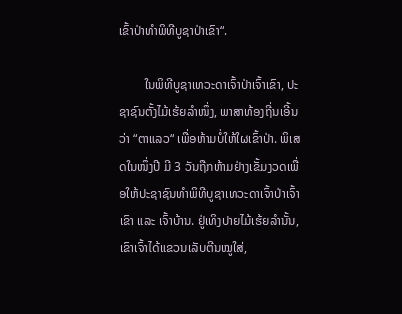ເຂົ້າປ່າທຳພິທີບູຊາປ່າເຂົາ“.

        ໃນພິທີບູຊາເທວະດາເຈົ້າປ່າເຈົ້າເຂົາ, ປະຊາຊົນຕັ້ງໄມ້ເຮ້ຍລຳໜຶ່ງ, ພາສາທ້ອງຖີ່ນເອີ້ນວ່າ “ຕາແລວ“ ເພື່ອຫ້າມບໍ່ໃຫ້ໃຜເຂົ້າປ່າ. ພິເສດໃນໜຶ່ງປີ ມີ 3 ວັນຖືກຫ້າມຢ່າງເຂັ້ມງວດເພື່ອໃຫ້ປະຊາຊົນທຳພິທີບູຊາເທວະດາເຈົ້າປ່າເຈົ້າເຂົາ ແລະ ເຈົ້າບ້ານ. ຢູ່ເທິງປາຍໄມ້ເຮ້ຍລຳນັ້ນ, ເຂົາເຈົ້າໄດ້ແຂວນເລັບຕີນໝູໃສ່,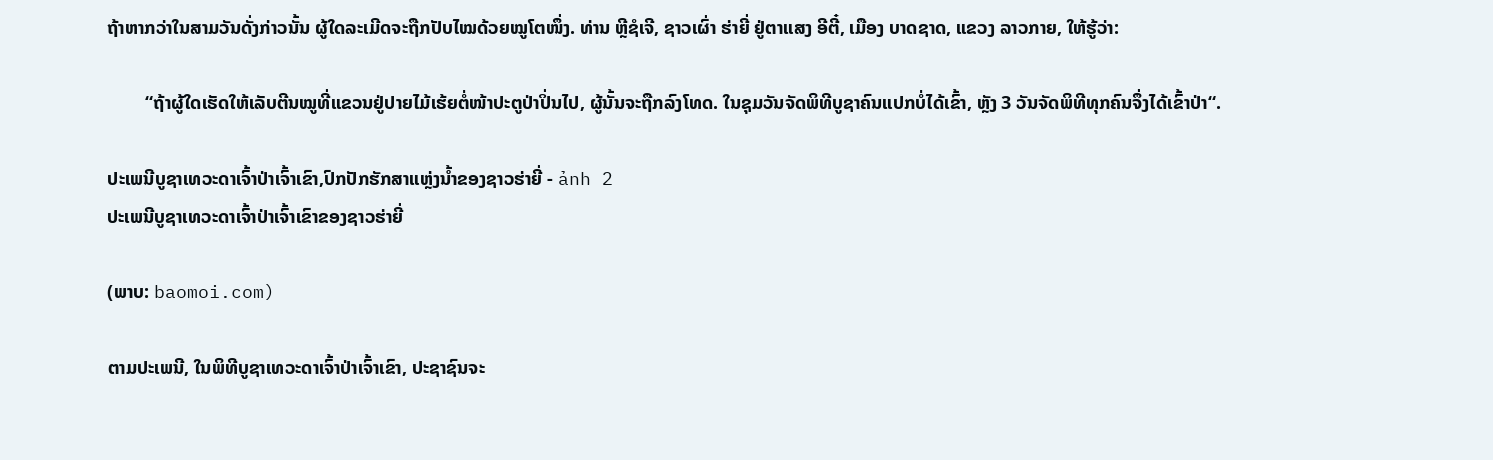ຖ້າຫາກວ່າໃນສາມວັນດັ່ງກ່າວນັ້ນ ຜູ້ໃດລະເມີດຈະຖືກປັບໄໝດ້ວຍໝູໂຕໜຶ່ງ. ທ່ານ ຫຼີຊໍເຈີ, ຊາວເຜົ່າ ຮ່າຍີ່ ຢູ່ຕາແສງ ອີຕີ໋, ເມືອງ ບາດຊາດ, ແຂວງ ລາວກາຍ, ໃຫ້ຮູ້ວ່າ:

        “ຖ້າຜູ້ໃດເຮັດໃຫ້ເລັບຕີນໝູທີ່ແຂວນຢູ່ປາຍໄມ້ເຮ້ຍຕໍ່ໜ້າປະຕູປ່າປິ່ນໄປ, ຜູ້ນັ້ນຈະຖືກລົງໂທດ. ໃນຊຸມວັນຈັດພິທີບູຊາຄົນແປກບໍ່ໄດ້ເຂົ້າ, ຫຼັງ 3 ວັນຈັດພິທີທຸກຄົນຈຶ່ງໄດ້ເຂົ້າປ່າ“.

ປະເພນີບູຊາເທວະດາເຈົ້າປ່າເຈົ້າເຂົາ,ປົກປັກຮັກສາແຫຼ່ງນ້ຳຂອງຊາວຮ່າຍີ່ - ảnh 2
ປະເພນີບູຊາເທວະດາເຈົ້າປ່າເຈົ້າເຂົາຂອງຊາວຮ່າຍີ່

(ພາບ: baomoi.com)

ຕາມປະເພນີ, ໃນພິທີບູຊາເທວະດາເຈົ້າປ່າເຈົ້າເຂົາ, ປະຊາຊົນຈະ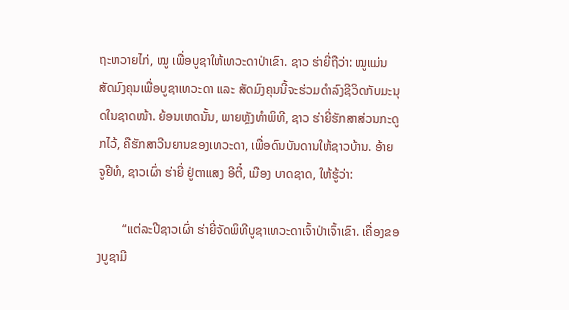ຖະຫວາຍໄກ່, ໝູ ເພື່ອບູຊາໃຫ້ເທວະດາປ່າເຂົາ. ຊາວ ຮ່າຍີ່ຖືວ່າ: ໝູແມ່ນສັດມົງຄຸນເພື່ອບູຊາເທວະດາ ແລະ ສັດມົງຄຸນນີ້ຈະຮ່ວມດຳລົງຊີວິດກັບມະນຸດໃນຊາດໜ້າ. ຍ້ອນເຫດນັ້ນ, ພາຍຫຼັງທຳພິທີ, ຊາວ ຮ່າຍີ່ຮັກສາສ່ວນກະດູກໄວ້, ຄືຮັກສາວີນຍານຂອງເທວະດາ, ເພື່ອດົນບັນດານໃຫ້ຊາວບ້ານ. ອ້າຍ ຈູຢີທໍ, ຊາວເຜົ່າ ຮ່າຍີ່ ຢູ່ຕາແສງ ອີຕີ໋, ເມືອງ ບາດຊາດ, ໃຫ້ຮູ້ວ່າ:

        “ແຕ່ລະປີຊາວເຜົ່າ ຮ່າຍີ່ຈັດພິທີບູຊາເທວະດາເຈົ້າປ່າເຈົ້າເຂົາ. ເຄື່ອງຂອງບູຊາມີ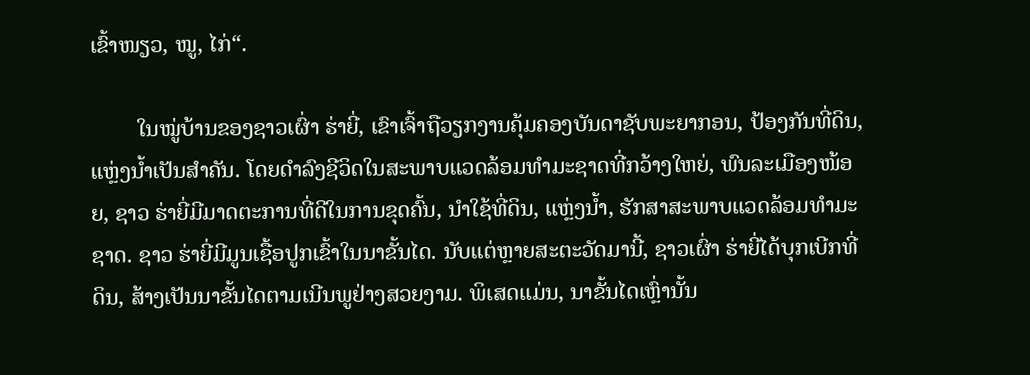ເຂົ້າໜຽວ, ໝູ, ໄກ່“.

        ໃນໝູ່ບ້ານຂອງຊາວເຜົ່າ ຮ່າຍີ່, ເຂົາເຈົ້າຖືວຽກງານຄຸ້ມຄອງບັນດາຊັບພະຍາກອນ, ປ້ອງກັນທີ່ດິນ, ແຫຼ່ງນ້ຳເປັນສຳຄັນ. ໂດຍດຳລົງຊີວິດໃນສະພາບແວດລ້ອມທຳມະຊາດທີ່ກວ້າງໃຫຍ່, ພົນລະເມືອງໜ້ອຍ, ຊາວ ຮ່າຍີ່ມີມາດຕະການທີ່ດີໃນການຂຸດຄົ້ນ, ນຳໃຊ້ທີ່ດິນ, ແຫຼ່ງນ້ຳ, ຮັກສາສະພາບແວດລ້ອມທຳມະຊາດ. ຊາວ ຮ່າຍີ່ມີມູນເຊື້ອປູກເຂົ້າໃນນາຂັ້ນໄດ. ນັບແຕ່ຫຼາຍສະຕະວັດມານີ້, ຊາວເຜົ່າ ຮ່າຍີ່ໄດ້ບຸກເບີກທີ່ດິນ, ສ້າງເປັນນາຂັ້ນໄດຕາມເນີນພູຢ່າງສວຍງາມ. ພິເສດແມ່ນ, ນາຂັ້ນໄດເຫຼົ່ານັ້ນ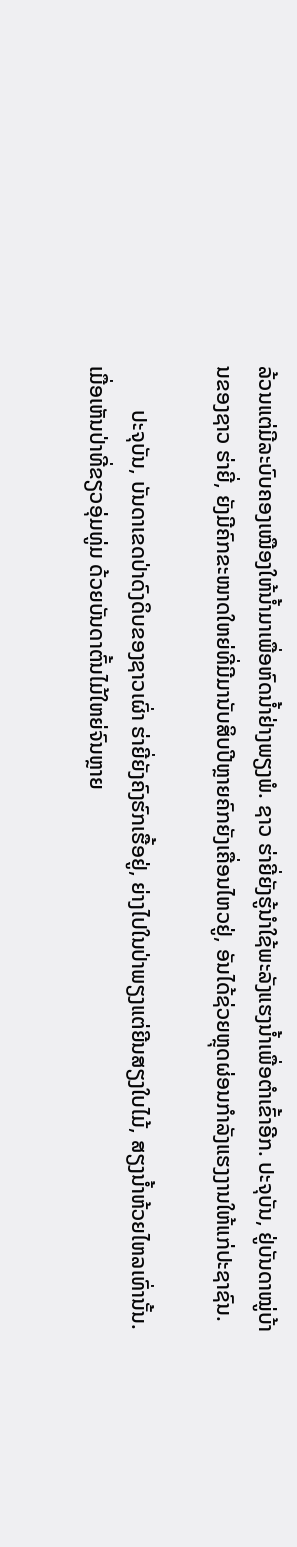ລ້ວນແຕ່ມີລະບົບຄອງເໝືອງໃຫ້ນ້ຳມາເພື່ອຫົດນ້ຳຢ່າງພຽງພໍ. ຊາວ ຮ່າຍີ່ຍັງຮູ້ນຳໃຊ້ພະລັງແຮງນໍ້າເພື່ອຕຳເຂົ້າອີກ. ປະຈຸບັນ, ຢູ່ບັນດາໝູ່ບ້ານຂອງຊາວ ຮ່າຍີ່, ຍັງມີຄົກຂະໜາດໃຫຍ່ທີ່ມີມານັບສິບປີຫຼາຍຄົກຍັງເຄື່ອນໄຫວຢູ່, ອັນໄດ້ຊ່ວຍຫຼຸດຜ່ອນກຳລັງແຮງງານໃຫ້ແກ່ປະຊາຊົນ.

        ປະຈຸບັນ, ບັນດາເຂດປ່າດົງດິບຂອງຊາວເຜົ່າ ຮ່າຍີ່ຍັງຄົງຮົກເຮື້ອຢູ່, ຍ່າງໄປໃນປ່າພຽງແຕ່ຍີນສຽງໃບໄມ້, ສຽງນ້ຳຫ້ວຍໄຫລເທົ່ານັ້ນ. ເມື່ອເຫັນປ່າທີ່ຂຽວອຸ່ມທູ່ມ ດ້ວຍບັນດາຕົ້ນໄມ້ໃຫຍ່ຈົນຫຼາຍ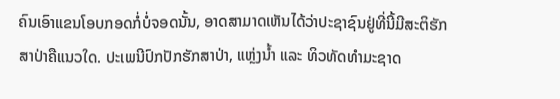ຄົນເອົາແຂນໂອບກອດກໍ່ບໍ່ຈອດນັ້ນ, ອາດສາມາດເຫັນໄດ້ວ່າປະຊາຊົນຢູ່ທີ່ນີ້ມີສະຕິຮັກສາປ່າຄືແນວໃດ. ປະເພນີປົກປັກຮັກສາປ່າ, ແຫຼ່ງນ້ຳ ແລະ ທິວທັດທຳມະຊາດ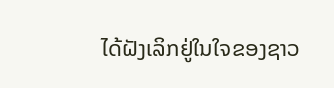ໄດ້ຝັງເລິກຢູ່ໃນໃຈຂອງຊາວ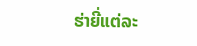ຮ່າຍີ່ແຕ່ລະ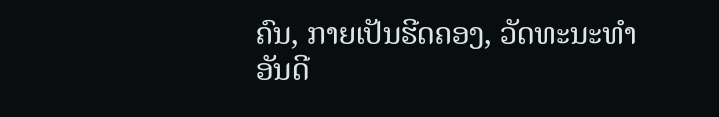ຄົນ, ກາຍເປັນຮີດຄອງ, ວັດທະນະທຳອັນດີ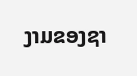ງາມຂອງຊາ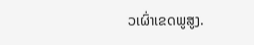ວເຜົ່າເຂດພູສູງ.